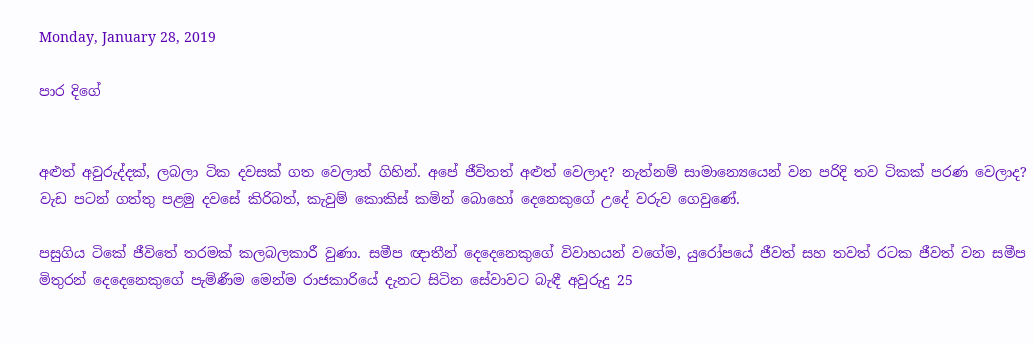Monday, January 28, 2019

පාර දිගේ


අළුත් අවුරුද්දක්, ලබලා ටික දවසක් ගත වෙලාත් ගිහින්. අපේ ජීවිතත් අළුත් වෙලාද? නැත්නම් සාමාන්‍යෙයෙන් වන පරිදි තව ටිකක් පරණ වෙලාද? වැඩ පටන් ගත්තු පළමු දවසේ කිරිබත්, කැවුම් කොකිස් කමින් බොහෝ දෙනෙකුගේ උදේ වරුව ගෙවුණේ.

පසුගිය ටිකේ ජීවිතේ තරමක් කලබලකාරී වුණා. සමීප ඥාතීන් දෙදෙනෙකුගේ විවාහයන් වගේම, යුරෝපයේ ජීවත් සහ තවත් රටක ජීවත් වන සමීප මිතුරන් දෙදෙනෙකුගේ පැමිණීම මෙන්ම රාජකාරියේ දැනට සිටින සේවාවට බැඳී අවුරුදු 25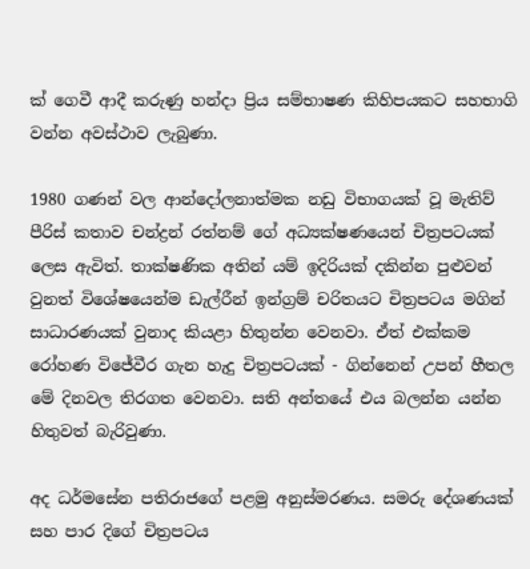ක් ගෙවී ආදී කරුණු හන්දා ප්‍රිය සම්භාෂණ කිහිපයකට සහභාගි වන්න අවස්ථාව ලැබුණා.

1980 ගණන් වල ආන්දෝලනාත්මක නඩු විභාගයක් වූ මැතිව් පීරිස් කතාව චන්ද්‍රන් රත්නම් ගේ අධ්‍යක්ෂණයෙන් චිත්‍රපටයක් ලෙස ඇවිත්. තාක්ෂණික අතින් යම් ඉදිරියක් දකින්න පුළුවන් වුනත් විශේෂයෙන්ම ඩැල්රීන් ඉන්ග්‍රම් චරිතයට චිත්‍රපටය මගින් සාධාරණයක් වුනාද කියළා හිතුන්න වෙනවා. ඒත් එක්කම රෝහණ විජේවීර ගැන හැදු චිත්‍රපටයක් - ගින්නෙන් උපන් හීතල මේ දිනවල තිරගත වෙනවා. සති අන්තයේ එය බලන්න යන්න හිතුවත් බැරිවුණා.

අද ධර්මසේන පතිරාජගේ පළමු අනුස්මරණය. සමරු දේශණයක් සහ පාර දිගේ චිත්‍රපටය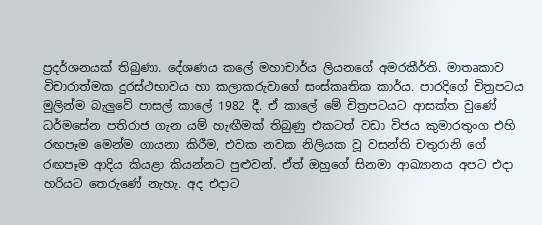ප්‍රදර්ශනයක් තිබුණා. දේශණය කලේ මහාචාර්ය ලියනගේ අමරකීර්ති. මාතෘකාව විචාරාත්මක දුරස්ථභාවය හා කලාකරුවාගේ සංස්කෘතික කාර්ය. පාරදිගේ චිත්‍රපටය මුලින්ම බැලුවේ පාසල් කාලේ 1982 දී. ඒ කාලේ මේ චිත්‍රපටයට ආසක්ත වුණේ ධර්මසේන පතිරාජ ගැන යම් හැඟීමක් තිබුණු එකටත් වඩා විජය කුමාරතුංග එහි රඟපෑම මෙන්ම ගායනා කිරීම, එවක නවක නිලියක වූ වසන්ති චතුරානි ගේ රඟපෑම ආදිය කියළා කියන්නට පුළුවන්. ඒත් ඔහුගේ සිනමා ආඛ්‍යානය අපට එදා හරියට තෙරුණේ නැහැ. අද එදාට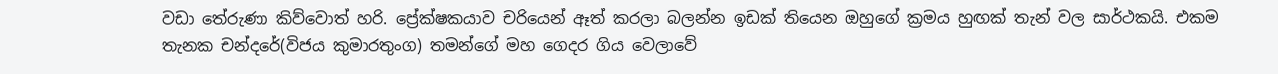වඩා තේරුණා කිව්වොත් හරි. ප්‍රේක්ෂකයාව චරියෙන් ඈත් කරලා බලන්න ඉඩක් තියෙන ඔහුගේ ක්‍රමය හුඟක් තැන් වල සාර්ථකයි. එකම තැනක චන්දරේ(විජය කුමාරතුංග) තමන්ගේ මහ ගෙදර ගිය වෙලාවේ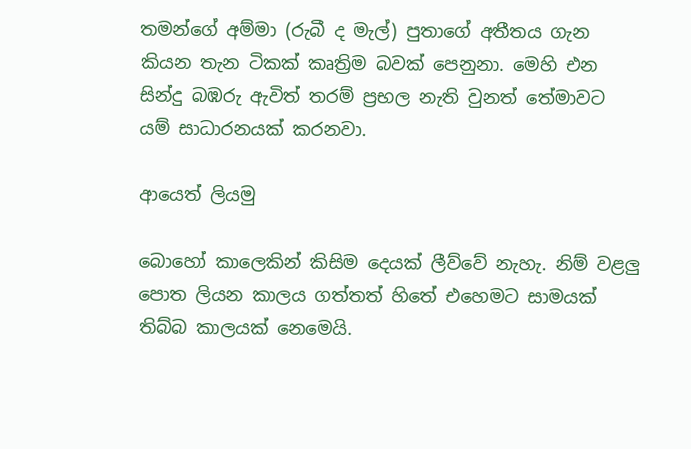තමන්ගේ අම්මා (රුබී ද මැල්) පුතාගේ අතීතය ගැන කියන තැන ටිකක් කෘත්‍රිම බවක් පෙනුනා. මෙහි එන සින්දු බඹරු ඇවිත් තරම් ප්‍රභල නැති වුනත් තේමාවට යම් සාධාරනයක් කරනවා.

ආයෙත් ලියමු

බොහෝ කාලෙකින් කිසිම දෙයක් ලීව්වේ නැහැ. නිම් වළලු පොත ලියන කාලය ගත්තත් හිතේ එහෙමට සාමයක් තිබ්බ කාලයක් නෙමෙයි.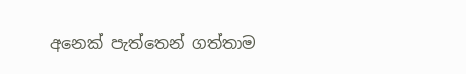අනෙක් පැත්තෙන් ගත්තාම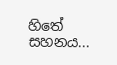හිතේ සහනය...